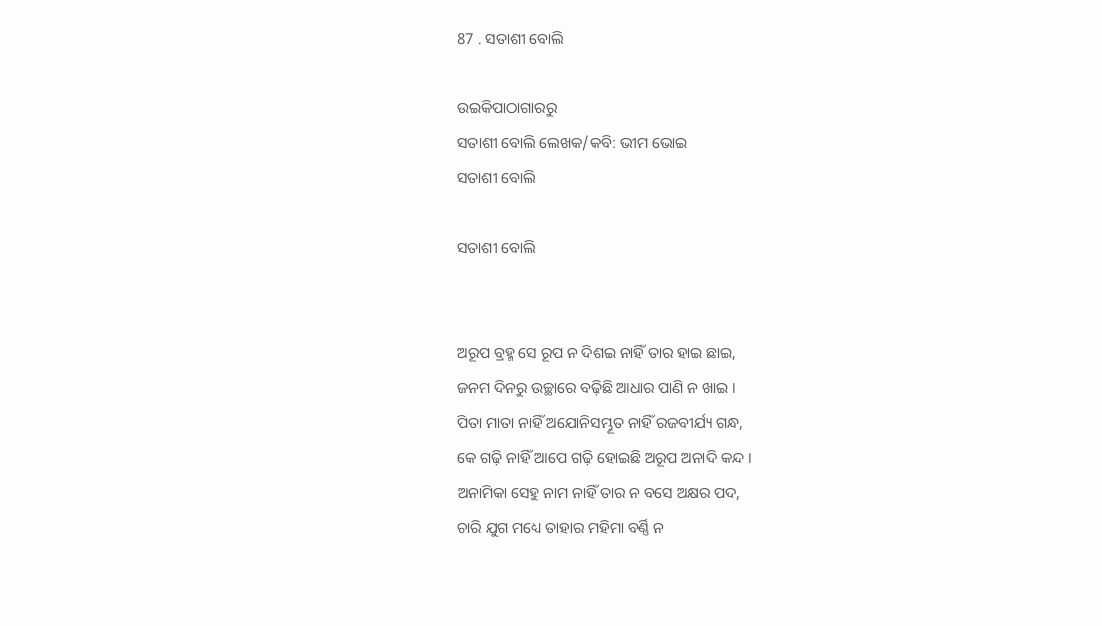87 . ସତାଶୀ ବୋଲି

ଉଇକିପାଠାଗାର‌ରୁ
ସତାଶୀ ବୋଲି ଲେଖକ/କବି: ଭୀମ ଭୋଇ
ସତାଶୀ ବୋଲି

ସତାଶୀ ବୋଲି


ଅରୂପ ବ୍ରହ୍ମ ସେ ରୂପ ନ ଦିଶଇ ନାହିଁ ତାର ହାଇ ଛାଇ,
ଜନମ ଦିନରୁ ଉଚ୍ଛାରେ ବଢ଼ିଛି ଆଧାର ପାଣି ନ ଖାଇ ।
ପିତା ମାତା ନାହିଁ ଅଯୋନିସମ୍ଭୂତ ନାହିଁ ରଜବୀର୍ଯ୍ୟ ଗନ୍ଧ,
କେ ଗଢ଼ି ନାହିଁ ଆପେ ଗଢ଼ି ହୋଇଛି ଅରୂପ ଅନାଦି କନ୍ଦ ।
ଅନାମିକା ସେହୁ ନାମ ନାହିଁ ତାର ନ ବସେ ଅକ୍ଷର ପଦ,
ଚାରି ଯୁଗ ମଧ୍ୟେ ତାହାର ମହିମା ବର୍ଣ୍ଣି ନ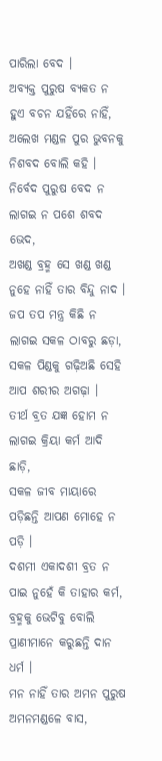ପାରିଲା ବେଦ ।
ଅବ୍ୟକ୍ତ ପୁରୁଷ ବ୍ୟକତ ନ ହୁଏ ବଚନ ଯହିଁରେ ନାହିଁ,
ଅଲେଖ ମଣ୍ଡଳ ପୁର ଭୁବନକୁ ନିଶବଦ ବୋଲି କହି ।
ନିର୍ବେଦ ପୁରୁଷ ବେଦ ନ ଲାଗଇ ନ ପଶେ ଶବଦ ଭେଦ,
ଅଖଣ୍ଡ ବ୍ରହ୍ମ ସେ ଖଣ୍ଡ ଖଣ୍ଡ ନୁହେ ନାହିଁ ତାର ବିନ୍ଦୁ ନାଦ ।
ଜପ ତପ ମନ୍ତ୍ର କିଛି ନ ଲାଗଇ ସକଳ ଠାବରୁ ଛଡ଼ା,
ସକଳ ପିଣ୍ଡକୁ ଗଢ଼ିଅଛି ସେହି ଆପ ଶରୀର ଅଗଢ଼ା ।
ତୀର୍ଥ ବ୍ରତ ଯଜ୍ଞ ହୋମ ନ ଲାଗଇ କ୍ରିୟା କର୍ମ ଆଦି ଛାଡ଼ି,
ସକଳ ଜୀବ ମାୟାରେ ପଡ଼ିଛନ୍ତି ଆପଣ ମୋହେ ନ ପଡ଼ି ।
ଦଶମୀ ଏକାଦଶୀ ବ୍ରତ ନ ପାଇ ନୁହେଁ କି ତାହାର କର୍ମ,
ବ୍ରହ୍ମକୁ ଭେଟିବୁ ବୋଲି ପ୍ରାଣୀମାନେ କରୁଛନ୍ତି ଦାନ ଧର୍ମ ।
ମନ ନାହିଁ ତାର ଅମନ ପୁରୁଷ ଅମନମଣ୍ଡଳେ ବାସ,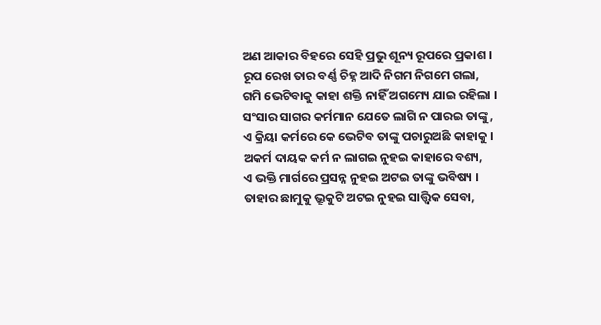ଅଣ ଆକାର ବିହରେ ସେହି ପ୍ରଭୁ ଶୂନ୍ୟ ରୂପରେ ପ୍ରକାଶ ।
ରୂପ ରେଖ ତାର ବର୍ଣ୍ଣ ଚିହ୍ନ ଆଦି ନିଗମ ନିଗମେ ଗଲା,
ଗମି ଭେଟିବାକୁ କାହା ଶକ୍ତି ନାହିଁ ଅଗମ୍ୟେ ଯାଇ ରହିଲା ।
ସଂସାର ସାଗର କର୍ମମାନ ଯେତେ ଲାଗି ନ ପାରଇ ତାଙ୍କୁ,
ଏ କ୍ରିୟା କର୍ମରେ କେ ଭେଟିବ ତାଙ୍କୁ ପଚାରୁଅଛି କାହାକୁ ।
ଅକର୍ମ ଦାୟକ କର୍ମ ନ ଲାଗଇ ନୁହଇ କାହାରେ ବଶ୍ୟ,
ଏ ଭକ୍ତି ମାର୍ଗରେ ପ୍ରସନ୍ନ ନୁହଇ ଅଟଇ ତାଙ୍କୁ ଭବିଷ୍ୟ ।
ତାହାର ଛାମୁକୁ ଭ୍ରୂକୁଟି ଅଟଇ ନୁହଇ ସାତ୍ତ୍ଵିକ ସେବା,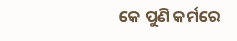କେ ପୁଣି କର୍ମରେ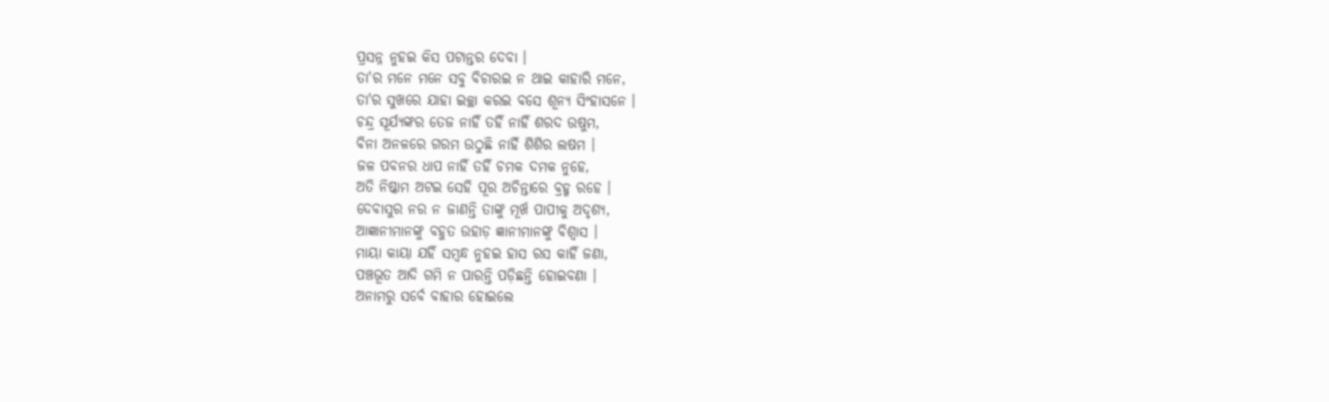ପ୍ରସନ୍ନ ନୁହଇ କିସ ପଟାନ୍ତର ଦେବା ।
ତା'ର ମନେ ମନେ ସବୁ ବିଚାରଇ ନ ଥାଇ କାହାରି ମନେ,
ତା'ର ସୁଖରେ ଯାହା ଇଚ୍ଛା କରଇ ବସେ ଶୂନ୍ୟ ସିଂହାସନେ ।
ଚନ୍ଦ୍ର ସୂର୍ଯ୍ୟଙ୍କର ତେଜ ନାହିଁ ତହିଁ ନାହିଁ ଶରଦ ଉଷୁମ,
ବିନା ଅନଳରେ ଗରମ ଉଠୁଛି ନାହିଁ ଶିଶିର ଲଷମ ।
ଜଳ ପବନର ଧାପ ନାହିଁ ତହିଁ ଚମକ ଦମକ ନୁହେ,
ଅତି ନିଷ୍କାମ ଅଟଇ ସେହି ପୂର ଅଚିନ୍ତାରେ ବ୍ରହ୍ମ ରହେ ।
ଦେବାସୁର ନର ନ ଜାଣନ୍ତି ତାଙ୍କୁ ମୂର୍ଖ ପାପୀକୁ ଅଦୃଶ୍ୟ,
ଆଜ୍ଞାନୀମାନଙ୍କୁ ବହୁତ ଉହାଡ଼ ଜ୍ଞାନୀମାନଙ୍କୁ ବିଶ୍ୱାସ ।
ମାୟା କାୟା ଯହିଁ ସମ୍ବନ୍ଧ ନୁହଇ ହାସ ରସ କାହିଁ ଜଣା,
ପଞ୍ଚଭୂତ ଆଦି ଗମି ନ ପାରନ୍ତି ପଡ଼ିଛନ୍ତି ହୋଇବଣା ।
ଅନାମରୁ ସର୍ବେ ବାହାର ହୋଇଲେ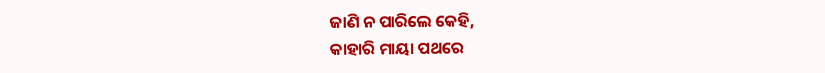ଜାଣି ନ ପାରିଲେ କେହି,
କାହାରି ମାୟା ପଥରେ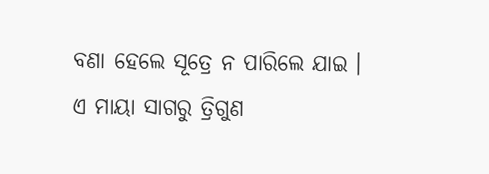ବଣା ହେଲେ ସୂତ୍ରେ ନ ପାରିଲେ ଯାଇ ।
ଏ ମାୟା ସାଗରୁ ତ୍ରିଗୁଣ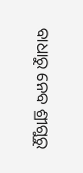ବାଧାରୁ ନେବ ଶ୍ରୀଗୁରୁ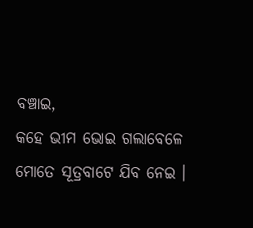ବଞ୍ଚାଇ,
କହେ ଭୀମ ଭୋଇ ଗଲାବେଳେ ମୋତେ ସୂତ୍ରବାଟେ ଯିବ ନେଇ ।